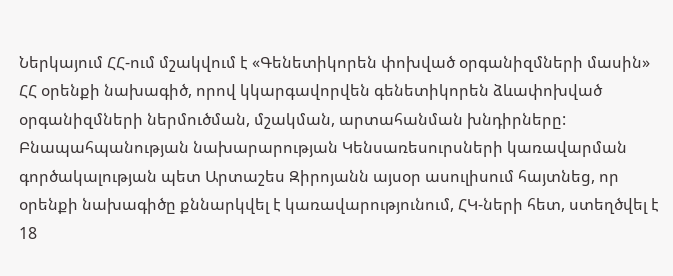Ներկայում ՀՀ-ում մշակվում է «Գենետիկորեն փոխված օրգանիզմների մասին» ՀՀ օրենքի նախագիծ, որով կկարգավորվեն գենետիկորեն ձևափոխված օրգանիզմների ներմուծման, մշակման, արտահանման խնդիրները: Բնապահպանության նախարարության Կենսառեսուրսների կառավարման գործակալության պետ Արտաշես Զիրոյանն այսօր ասուլիսում հայտնեց, որ օրենքի նախագիծը քննարկվել է կառավարությունում, ՀԿ-ների հետ, ստեղծվել է 18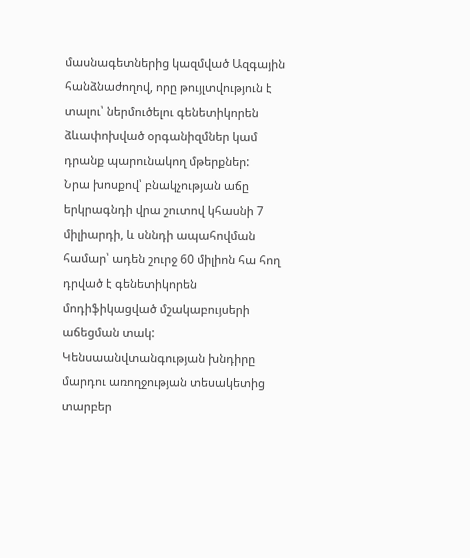մասնագետներից կազմված Ազգային հանձնաժողով, որը թույլտվություն է տալու՝ ներմուծելու գենետիկորեն ձևափոխված օրգանիզմներ կամ դրանք պարունակող մթերքներ:
Նրա խոսքով՝ բնակչության աճը երկրագնդի վրա շուտով կհասնի 7 միլիարդի, և սննդի ապահովման համար՝ ադեն շուրջ 60 միլիոն հա հող դրված է գենետիկորեն մոդիֆիկացված մշակաբույսերի աճեցման տակ:
Կենսաանվտանգության խնդիրը մարդու առողջության տեսակետից տարբեր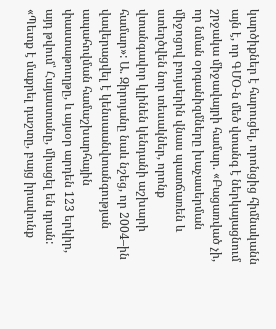կարծիքներ է հարուցել, որոնցից հիմնականն այն է, որ ԳՄՕ-ն մեծ վտանգ է ներկայացնում շրջակա միջավայրի համար. «Բացառված չի, որ նման օրգանիզմները խաչասերման միջոցով բույսերին վնաս պատճառեն և ստեղծվեն նոր տեսակներ, որոնք վտանգավոր կլինեն կենդանի աշխարի համար»: Ա. Զիրոյանը նաև նշեց, որ 2004–ին վավերացվել է կենսաանվտանգության ապահովման համաշխարհային փաստաթուղթը, և այսօր արդեն 123 երկիր, այդ թվում՝ Հայաստանը, միացել են դրան:
«Պետք է մաքրել դաշտը, բայց իրավունք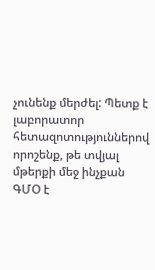չունենք մերժել: Պետք է լաբորատոր հետազոտություններով որոշենք, թե տվյալ մթերքի մեջ ինչքան ԳՄՕ է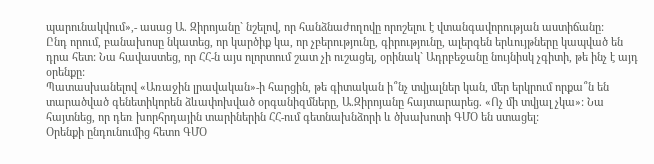պարունակվում»,- ասաց Ա. Զիրոյանը` նշելով, որ հանձնաժողովը որոշելու է վտանգավորության աստիճանը:
Ընդ որում, բանախոսը նկատեց, որ կարծիք կա, որ չբերությունը, գիրությունը, ալերգեն երևույթները կապված են դրա հետ: Նա հավաստեց, որ ՀՀ-ն այս ոլորտում շատ չի ուշացել, օրինակ` Ադրբեջանը նույնիսկ չգիտի, թե ինչ է այդ օրենքը:
Պատասխանելով «Առաջին լրավական»-ի հարցին, թե գիտական ի՞նչ տվյալներ կան, մեր երկրում որքա՞ն են տարածված գենետիկորեն ձևափոխված օրգանիզմները, Ա.Զիրոյանը հայտարարեց. «Ոչ մի տվյալ չկա»: Նա հայտնեց, որ դեռ խորհրդային տարիներին ՀՀ-ում գետնախնձորի և ծխախոտի ԳՄՕ են ստացել:
Օրենքի ընդունումից հետո ԳՄՕ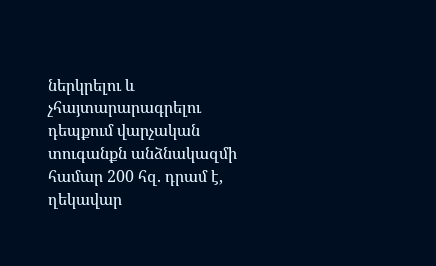ներկրելու և չհայտարարագրելու դեպքում վարչական տուգանքն անձնակազմի համար 200 հզ. դրամ է, ղեկավար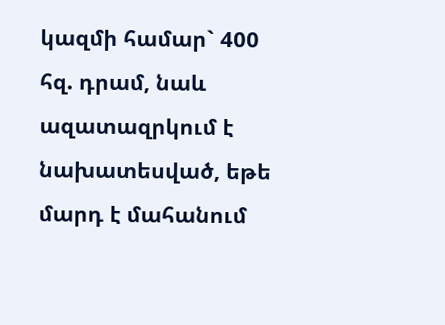կազմի համար` 400 հզ. դրամ, նաև ազատազրկում է նախատեսված, եթե մարդ է մահանում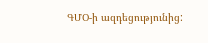ԳՄՕ-ի ազդեցությունից: